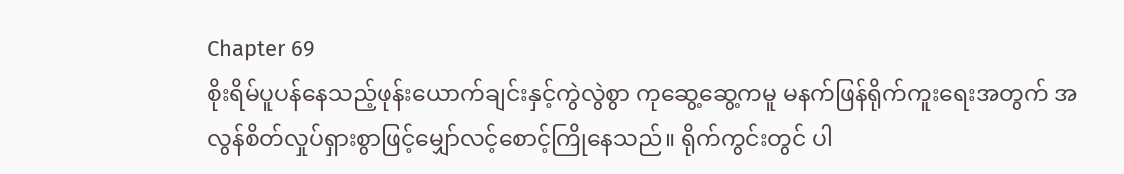Chapter 69
စိုးရိမ်ပူပန်နေသည့်ဖုန်းယောက်ချင်းနှင့်ကွဲလွဲစွာ ကုဆွေ့ဆွေ့ကမူ မနက်ဖြန်ရိုက်ကူးရေးအတွက် အလွန်စိတ်လှုပ်ရှားစွာဖြင့်မျှော်လင့်စောင့်ကြိုနေသည်။ ရိုက်ကွင်းတွင် ပါ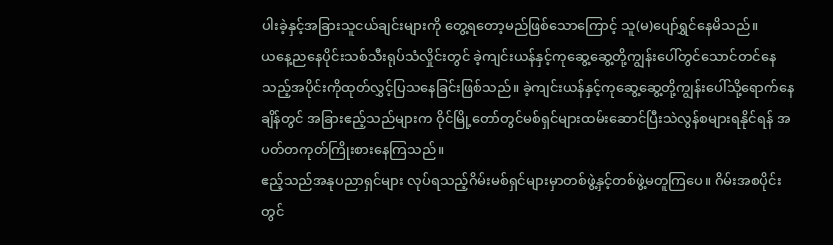ပါးခဲ့နှင့်အခြားသူငယ်ချင်းများကို တွေ့ရတော့မည်ဖြစ်သောကြောင့် သူ(မ)ပျော်ရွှင်နေမိသည်။
ယနေ့ညနေပိုင်းသစ်သီးရုပ်သံလှိုင်းတွင် ခဲ့ကျင်းယန်နှင့်ကုဆွေ့ဆွေ့တို့ကျွန်းပေါ်တွင်သောင်တင်နေသည့်အပိုင်းကိုထုတ်လွှင့်ပြသနေခြင်းဖြစ်သည်။ ခဲ့ကျင်းယန်နှင့်ကုဆွေ့ဆွေ့တို့ကျွန်းပေါ်သို့ရောက်နေချိန်တွင် အခြားဧည့်သည်များက ဝိုင်မြို့တော်တွင်မစ်ရှင်များထမ်းဆောင်ပြီးသဲလွန်စများရနိုင်ရန် အပတ်တကုတ်ကြိုးစားနေကြသည်။
ဧည့်သည်အနုပညာရှင်များ လုပ်ရသည့်ဂိမ်းမစ်ရှင်များမှာတစ်ဖွဲ့နှင့်တစ်ဖွဲ့မတူကြပေ။ ဂိမ်းအစပိုင်းတွင်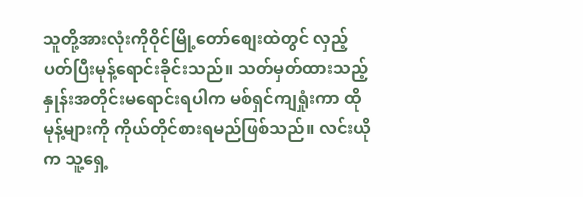သူတို့အားလုံးကိုဝိုင်မြို့တော်စျေးထဲတွင် လှည့်ပတ်ပြီးမုန့်ရောင်းခိုင်းသည်။ သတ်မှတ်ထားသည့်နှုန်းအတိုင်းမရောင်းရပါက မစ်ရှင်ကျရှုံးကာ ထိုမုန့်များကို ကိုယ်တိုင်စားရမည်ဖြစ်သည်။ လင်းယိုက သူ့ရှေ့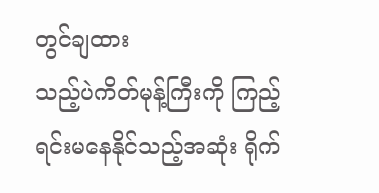တွင်ချထား
သည့်ပဲကိတ်မုန့်ကြီးကို ကြည့်ရင်းမနေနိုင်သည့်အဆုံး ရိုက်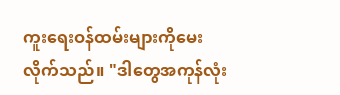ကူးရေးဝန်ထမ်းများကိုမေးလိုက်သည်။ "ဒါတွေအကုန်လုံး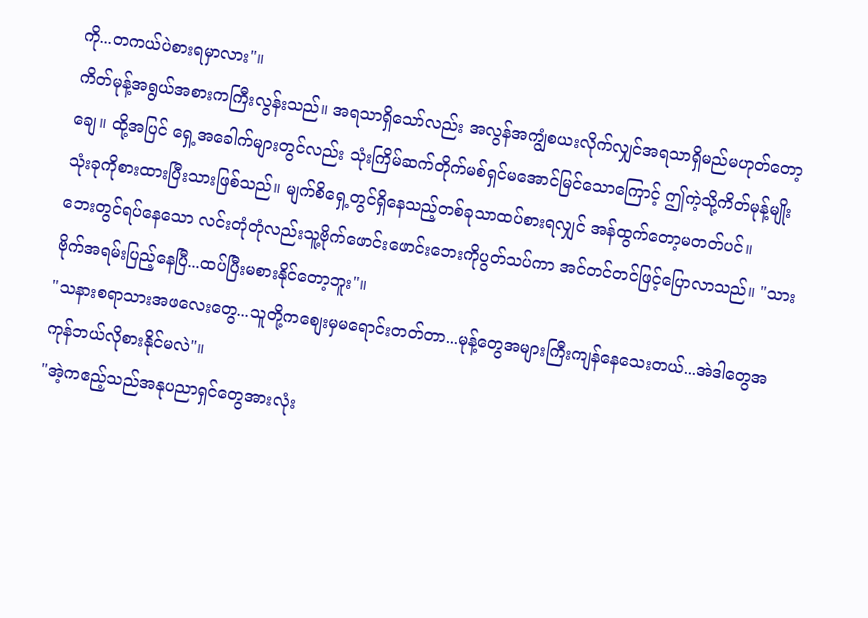ကို...တကယ်ပဲစားရမှာလား"။
ကိတ်မုန့်အရွယ်အစားကကြီးလွန်းသည်။ အရသာရှိသော်လည်း အလွန်အကျွံစယးလိုက်လျှင်အရသာရှိမည်မဟုတ်တော့ချေ။ ထို့အပြင် ရှေ့အခေါက်များတွင်လည်း သုံးကြိမ်ဆက်တိုက်မစ်ရှင်မအောင်မြင်သောကြောင့် ဤကဲ့သို့ကိတ်မုန့်မျိုးသုံးခုကိုစားထားပြီးသားဖြစ်သည်။ မျက်စိရှေ့တွင်ရှိနေသည့်တစ်ခုသာထပ်စားရလျှင် အန်ထွက်တော့မတတ်ပင်။
ဘေးတွင်ရပ်နေသော လင်းတုံတုံလည်းသူ့ဗိုက်ဖောင်းဖောင်းဘေးကိုပွတ်သပ်ကာ အင်တင်တင်ဖြင့်ပြောလာသည်။ "သားဗိုက်အရမ်းပြည့်နေပြီ...ထပ်ပြီးမစားနိုင်တော့ဘူး"။
"သနားစရာသားအဖလေးတွေ...သူတို့ကစျေးမှမရောင်းတတ်တာ...မုန့်တွေအများကြီးကျန်နေသေးတယ်...အဲဒါတွေအကုန်ဘယ်လိုစားနိုင်မလဲ"။
"အဲ့ကဧည့်သည်အနုပညာရှင်တွေအားလုံး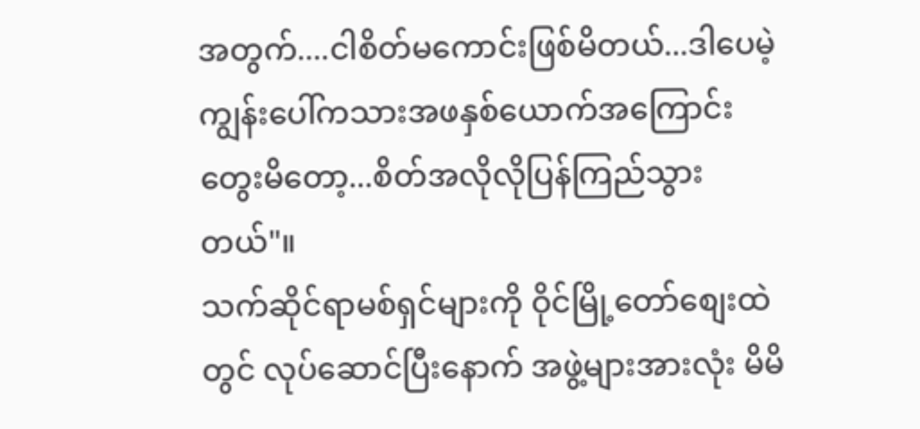အတွက်....ငါစိတ်မကောင်းဖြစ်မိတယ်...ဒါပေမဲ့ ကျွန်းပေါ်ကသားအဖနှစ်ယောက်အကြောင်းတွေးမိတော့...စိတ်အလိုလိုပြန်ကြည်သွားတယ်"။
သက်ဆိုင်ရာမစ်ရှင်များကို ဝိုင်မြို့တော်စျေးထဲတွင် လုပ်ဆောင်ပြီးနောက် အဖွဲ့များအားလုံး မိမိ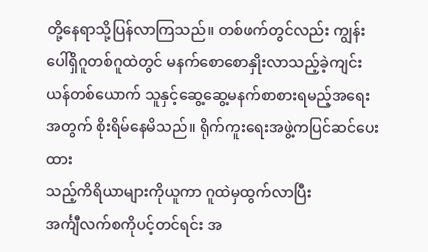တို့နေရာသို့ပြန်လာကြသည်။ တစ်ဖက်တွင်လည်း ကျွန်းပေါ်ရှိဂူတစ်ဂူထဲတွင် မနက်စောစောနှိုးလာသည့်ခဲ့ကျင်းယန်တစ်ယောက် သူနှင့်ဆွေ့ဆွေ့မနက်စာစားရမည့်အရေးအတွက် စိုးရိမ်နေမိသည်။ ရိုက်ကူးရေးအဖွဲ့ကပြင်ဆင်ပေးထား
သည့်ကိရိယာများကိုယူကာ ဂူထဲမှထွက်လာပြီး
အင်္ကျီလက်စကိုပင့်တင်ရင်း အ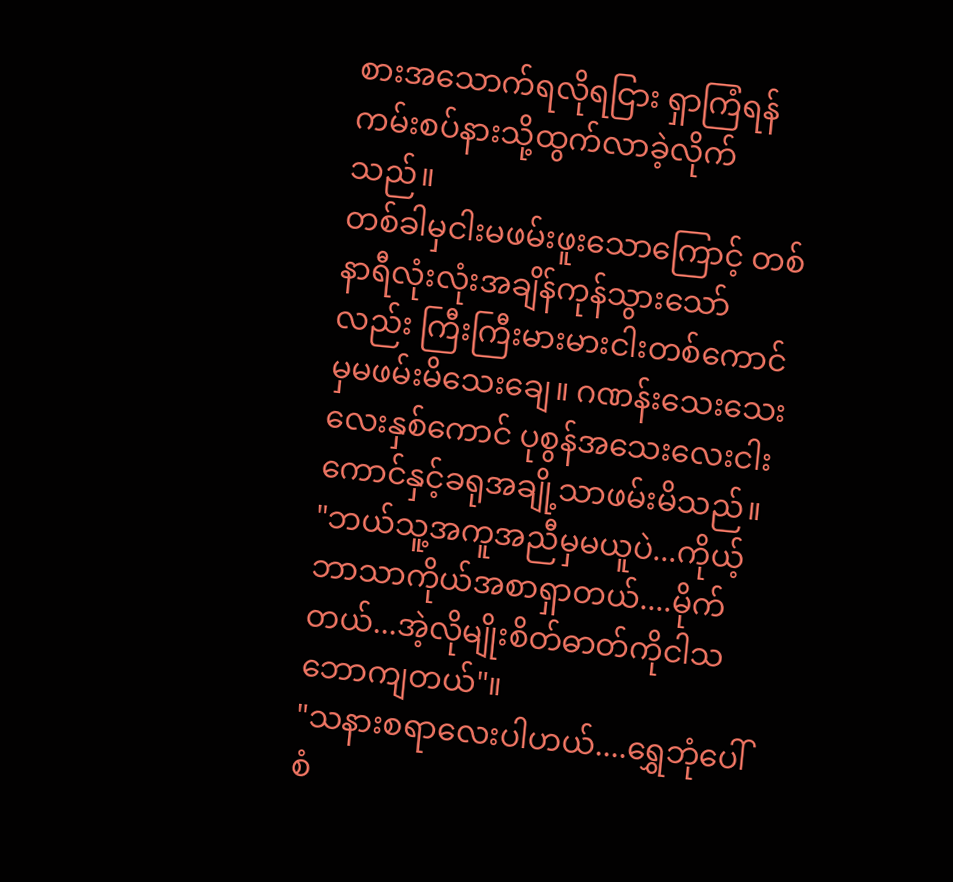စားအသောက်ရလိုရငြား ရှာကြံရန်ကမ်းစပ်နားသို့ထွက်လာခဲ့လိုက်သည်။
တစ်ခါမှငါးမဖမ်းဖူးသောကြောင့် တစ်နာရီလုံးလုံးအချိန်ကုန်သွားသော်လည်း ကြီးကြီးမားမားငါးတစ်ကောင်မှမဖမ်းမိသေးချေ။ ဂဏန်းသေးသေးလေးနှစ်ကောင် ပုစွန်အသေးလေးငါးကောင်နှင့်ခရုအချို့သာဖမ်းမိသည်။
"ဘယ်သူ့အကူအညီမှမယူပဲ...ကိုယ့်ဘာသာကိုယ်အစာရှာတယ်....မိုက်တယ်...အဲ့လိုမျိုးစိတ်ဓာတ်ကိုငါသဘောကျတယ်"။
"သနားစရာလေးပါဟယ်....ရွှေဘုံပေါ်စံ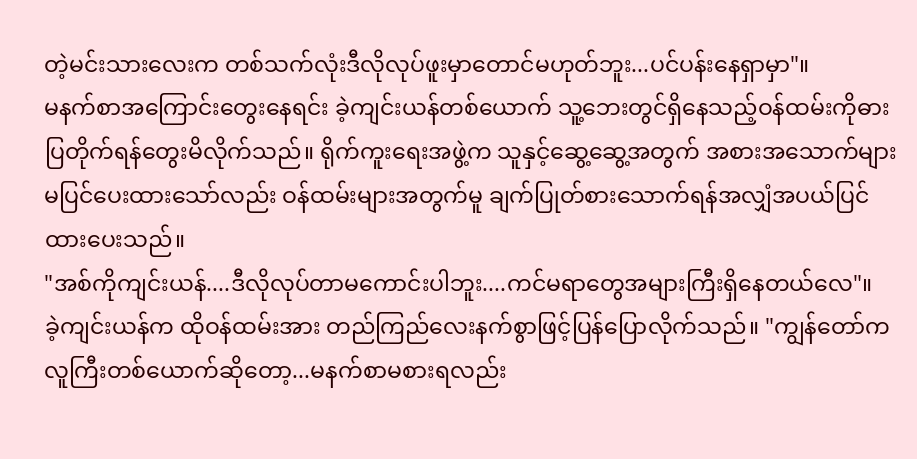တဲ့မင်းသားလေးက တစ်သက်လုံးဒီလိုလုပ်ဖူးမှာတောင်မဟုတ်ဘူး...ပင်ပန်းနေရှာမှာ"။
မနက်စာအကြောင်းတွေးနေရင်း ခဲ့ကျင်းယန်တစ်ယောက် သူ့ဘေးတွင်ရှိနေသည့်ဝန်ထမ်းကိုဓားပြတိုက်ရန်တွေးမိလိုက်သည်။ ရိုက်ကူးရေးအဖွဲ့က သူနှင့်ဆွေ့ဆွေ့အတွက် အစားအသောက်များမပြင်ပေးထားသော်လည်း ဝန်ထမ်းများအတွက်မူ ချက်ပြုတ်စားသောက်ရန်အလျှံအပယ်ပြင်ထားပေးသည်။
"အစ်ကိုကျင်းယန်....ဒီလိုလုပ်တာမကောင်းပါဘူး....ကင်မရာတွေအများကြီးရှိနေတယ်လေ"။
ခဲ့ကျင်းယန်က ထိုဝန်ထမ်းအား တည်ကြည်လေးနက်စွာဖြင့်ပြန်ပြောလိုက်သည်။ "ကျွန်တော်ကလူကြီးတစ်ယောက်ဆိုတော့...မနက်စာမစားရလည်း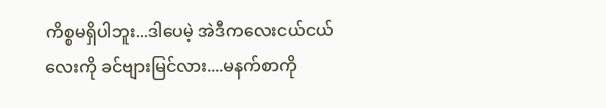ကိစ္စမရှိပါဘူး...ဒါပေမဲ့ အဲဒီကလေးငယ်ငယ်လေးကို ခင်ဗျားမြင်လား....မနက်စာကို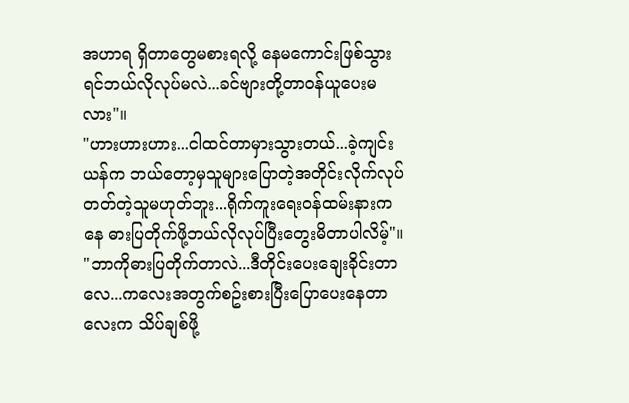အဟာရ ရှိတာတွေမစားရလို့ နေမကောင်းဖြစ်သွားရင်ဘယ်လိုလုပ်မလဲ...ခင်ဗျားတို့တာဝန်ယူပေးမလား"။
"ဟားဟားဟား...ငါထင်တာမှားသွားတယ်...ခဲ့ကျင်းယန်က ဘယ်တော့မှသူများပြောတဲ့အတိုင်းလိုက်လုပ်တတ်တဲ့သူမဟုတ်ဘူး...ရိုက်ကူးရေးဝန်ထမ်းနားကနေ ဓားပြတိုက်ဖို့ဘယ်လိုလုပ်ပြီးတွေးမိတာပါလိမ့်"။
"ဘာကိုဓားပြတိုက်တာလဲ...ဒီတိုင်းပေးချေးခိုင်းတာလေ...ကလေးအတွက်စဥ်းစားပြီးပြောပေးနေတာလေးက သိပ်ချစ်ဖို့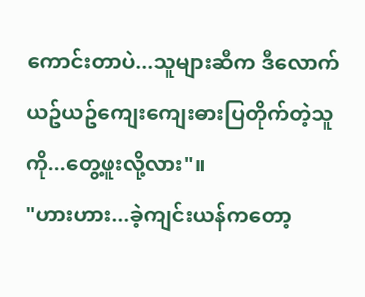ကောင်းတာပဲ...သူများဆီက ဒီလောက်ယဥ်ယဥ်ကျေးကျေးဓားပြတိုက်တဲ့သူကို...တွေ့ဖူးလို့လား"။
"ဟားဟား...ခဲ့ကျင်းယန်ကတော့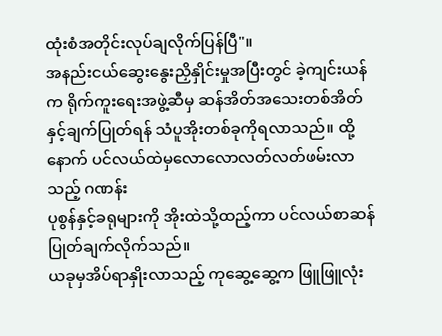ထုံးစံအတိုင်းလုပ်ချလိုက်ပြန်ပြီ"။
အနည်းငယ်ဆွေးနွေးညှိနှိုင်းမှုအပြီးတွင် ခဲ့ကျင်းယန်က ရိုက်ကူးရေးအဖွဲ့ဆီမှ ဆန်အိတ်အသေးတစ်အိတ်နှင့်ချက်ပြုတ်ရန် သံပူအိုးတစ်ခုကိုရလာသည်။ ထို့နောက် ပင်လယ်ထဲမှလောလောလတ်လတ်ဖမ်းလာသည့် ဂဏန်း
ပုစွန်နှင့်ခရုများကို အိုးထဲသို့ထည့်ကာ ပင်လယ်စာဆန်ပြုတ်ချက်လိုက်သည်။
ယခုမှအိပ်ရာနှိုးလာသည့် ကုဆွေ့ဆွေ့က ဖြူဖြူလုံး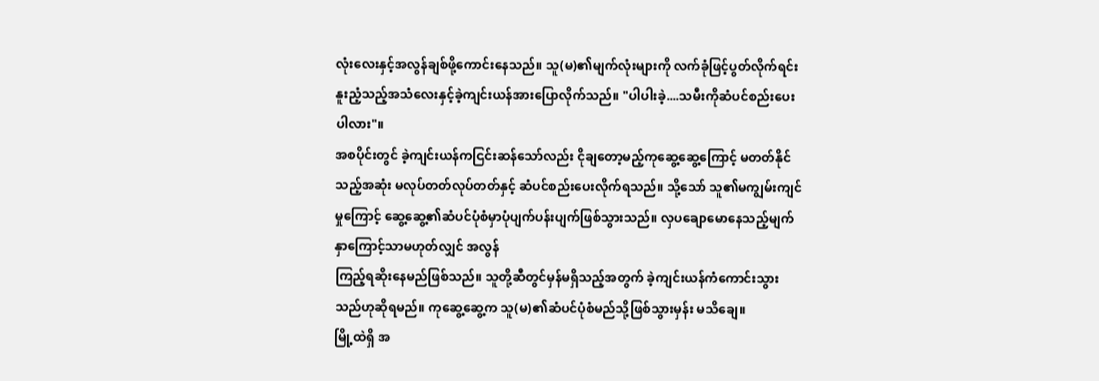လုံးလေးနှင့်အလွန်ချစ်ဖို့ကောင်းနေသည်။ သူ(မ)၏မျက်လုံးများကို လက်ခုံဖြင့်ပွတ်လိုက်ရင်း နူးညံ့သည့်အသံလေးနှင့်ခဲ့ကျင်းယန်အားပြောလိုက်သည်။ "ပါပါးခဲ့....သမီးကိုဆံပင်စည်းပေးပါလား"။
အစပိုင်းတွင် ခဲ့ကျင်းယန်ကငြင်းဆန်သော်လည်း ငိုချတော့မည့်ကုဆွေ့ဆွေ့ကြောင့် မတတ်နိုင်သည့်အဆုံး မလုပ်တတ်လုပ်တတ်နှင့် ဆံပင်စည်းပေးလိုက်ရသည်။ သို့သော် သူ၏မကျွမ်းကျင်မှုကြောင့် ဆွေ့ဆွေ့၏ဆံပင်ပုံစံမှာပုံပျက်ပန်းပျက်ဖြစ်သွားသည်။ လှပချောမောနေသည့်မျက်နှာကြောင့်သာမဟုတ်လျှင် အလွန်
ကြည့်ရဆိုးနေမည်ဖြစ်သည်။ သူတို့ဆီတွင်မှန်မရှိသည့်အတွက် ခဲ့ကျင်းယန်ကံကောင်းသွားသည်ဟုဆိုရမည်။ ကုဆွေ့ဆွေ့က သူ(မ)၏ဆံပင်ပုံစံမည်သို့ဖြစ်သွားမှန်း မသိချေ။
မြို့ထဲရှိ အ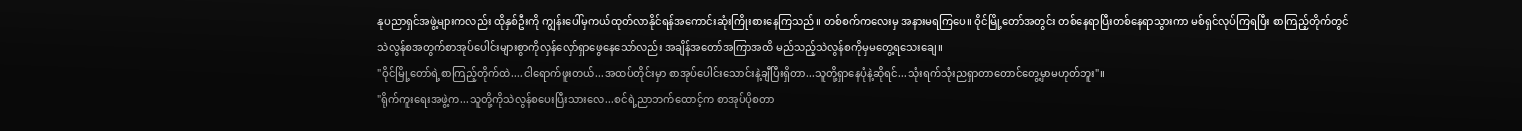နုပညာရှင်အဖွဲ့များကလည်း ထိုနှစ်ဦးကို ကျွန်းပေါ်မှကယ်ထုတ်လာနိုင်ရန်အကောင်းဆုံးကြိုးစားနေကြသည်။ တစ်စက်ကလေးမှ အနားမရကြပေ။ ဝိုင်မြို့တော်အတွင်း တစ်နေရာပြီးတစ်နေရာသွားကာ မစ်ရှင်လုပ်ကြရပြီး စာကြည့်တိုက်တွင် သဲလွန်စအတွက်စာအုပ်ပေါင်းများစွာကိုလှန်လှော်ရှာဖွေနေသော်လည်း အချိန်အတော်အကြာအထိ မည်သည့်သဲလွန်စကိုမှမတွေ့ရသေးချေ။
"ဝိုင်မြို့တော်ရဲ့စာကြည့်တိုက်ထဲ....ငါရောက်ဖူးတယ်...အထပ်တိုင်းမှာ စာအုပ်ပေါင်းသောင်းနဲ့ချီပြီးရှိတာ...သူတို့ရှာနေပုံနဲ့ဆိုရင်...သုံးရက်သုံးညရှာတာတောင်တွေ့မှာမဟုတ်ဘူး"။
"ရိုက်ကူးရေးအဖွဲ့က...သူတို့ကိုသဲလွန်စပေးပြီးသားလေ...စင်ရဲ့ညာဘက်ထောင့်က စာအုပ်ပိုစတာ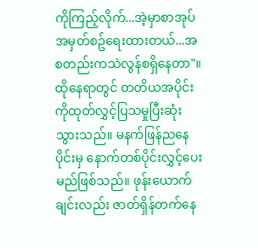ကိုကြည့်လိုက်...အဲ့မှာစာအုပ်အမှတ်စဥ်ရေးထားတယ်...အစတည်းကသဲလွန်စရှိနေတာ"။
ထိုနေရာတွင် တတိယအပိုင်းကိုထုတ်လွှင့်ပြသမှုပြီးဆုံးသွားသည်။ မနက်ဖြန်ညနေပိုင်းမှ နောက်တစ်ပိုင်းလွှင့်ပေးမည်ဖြစ်သည်။ ဖုန်းယောက်ချင်းလည်း ဇာတ်ရှိန်တက်နေ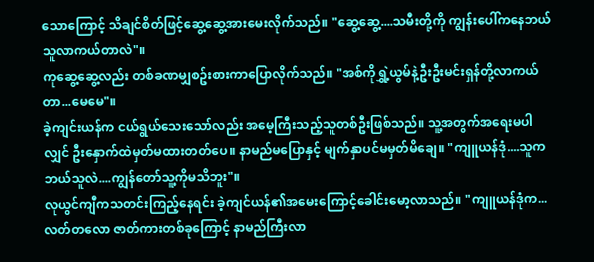သောကြောင့် သိချင်စိတ်ဖြင့်ဆွေ့ဆွေ့အားမေးလိုက်သည်။ "ဆွေ့ဆွေ့....သမီးတို့ကို ကျွန်းပေါ်ကနေဘယ်သူလာကယ်တာလဲ"။
ကုဆွေ့ဆွေ့လည်း တစ်ခဏမျှစဥ်းစားကာပြောလိုက်သည်။ "အစ်ကိုရွှဲ့ယွမ်နဲ့ဦးဦးမင်းရှန်တို့လာကယ်တာ...မေမေ"။
ခဲ့ကျင်းယန်က ငယ်ရွယ်သေးသော်လည်း အမေ့ကြီးသည့်သူတစ်ဦးဖြစ်သည်။ သူ့အတွက်အရေးမပါလျှင် ဦးနှောက်ထဲမှတ်မထားတတ်ပေ။ နာမည်မပြောနှင့် မျက်နှာပင်မမှတ်မိချေ။ "ကျူယန်ဒုံ....သူကဘယ်သူလဲ....ကျွန်တော်သူ့ကိုမသိဘူး"။
လုယွင်ကျီကသတင်းကြည့်နေရင်း ခဲ့ကျင်ယန်၏အမေးကြောင့်ခေါင်းမော့လာသည်။ "ကျူယန်ဒုံက...လတ်တလော ဇာတ်ကားတစ်ခုကြောင့် နာမည်ကြီးလာ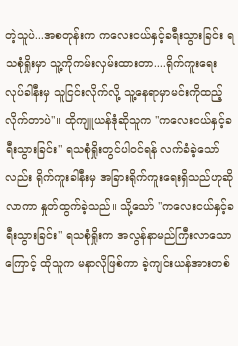တဲ့သူပဲ...အစတုန်းက ကလေးငယ်နှင့်ခရီးသွားခြင်း ရသစုံရှိုးမှာ သူ့ကိုကမ်းလှမ်းထားတာ....ရိုက်ကူးရေးလုပ်ခါနီးမှ သူငြင်းလိုက်လို့ သူ့နေရာမှာမင်းကိုထည့်လိုက်တာပဲ"။ ထိုကျူယန်ဒုံဆိုသူက "ကလေးငယ်နှင့်ခရီးသွားခြင်း" ရသစုံရှိုးတွင်ပါဝင်ရန် လက်ခံခဲ့သော်လည်း ရိုက်ကူးခါနီးမှ အခြားရိုက်ကူးရေးရှိသည်ဟုဆိုလာကာ နှုတ်ထွက်ခဲ့သည်။ သို့သော် "ကလေးငယ်နှင့်ခရီးသွားခြင်း" ရသစုံရှိုးက အလွန်နာမည်ကြီးလာသောကြောင့် ထိုသူက မနာလိုဖြစ်ကာ ခဲ့ကျင်းယန်အားတစ်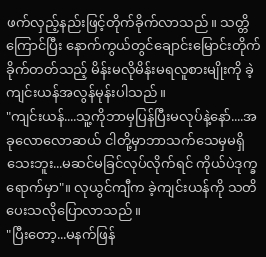ဖက်လှည့်နည်းဖြင့်တိုက်ခိုက်လာသည်။ သတ္တိကြောင်ပြီး နောက်ကွယ်တွင်ချောင်းမြောင်းတိုက်ခိုက်တတ်သည့် မိန်းမလိုမိန်းမရလူစားမျိုးကို ခဲ့ကျင်းယန်အလွန်မုန်းပါသည်။
"ကျင်းယန်....သူ့ကိုဘာမှပြန်ပြီးမလုပ်နဲ့နော်....အခုလောလောဆယ် ငါတို့မှာဘာသက်သေမှမရှိသေးဘူး...မဆင်မခြင်လုပ်လိုက်ရင် ကိုယ်ပဲဒုက္ခရောက်မှာ"။ လုယွင်ကျီက ခဲ့ကျင်းယန်ကို သတိပေးသလိုပြောလာသည်။
"ပြီးတော့...မနက်ဖြန်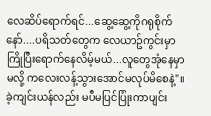လေဆိပ်ရောက်ရင်...ဆွေ့ဆွေ့ကိုဂရုစိုက်နော်....ပရိသတ်တွေက လေယာဥ်ကွင်းမှာကြိုပြီးရောက်နေလိမ့်မယ်...လူတွေအုံနေမှာမလို့ ကလေးလန့်သွားအောင်မလုပ်မိစေနဲ့"။
ခဲ့ကျင်းယန်လည်း မပီမပြင်ပြုံးကာပျင်း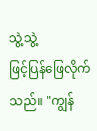သွဲ့သွဲ့
ဖြင့်ပြန်ဖြေလိုက်သည်။ "ကျွန်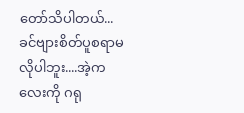တော်သိပါတယ်...ခင်ဗျားစိတ်ပူစရာမလိုပါဘူး....အဲ့ကလေးကို ဂရု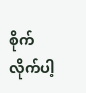စိုက်လိုက်ပါ့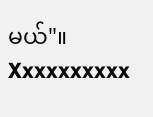မယ်"။
Xxxxxxxxxx